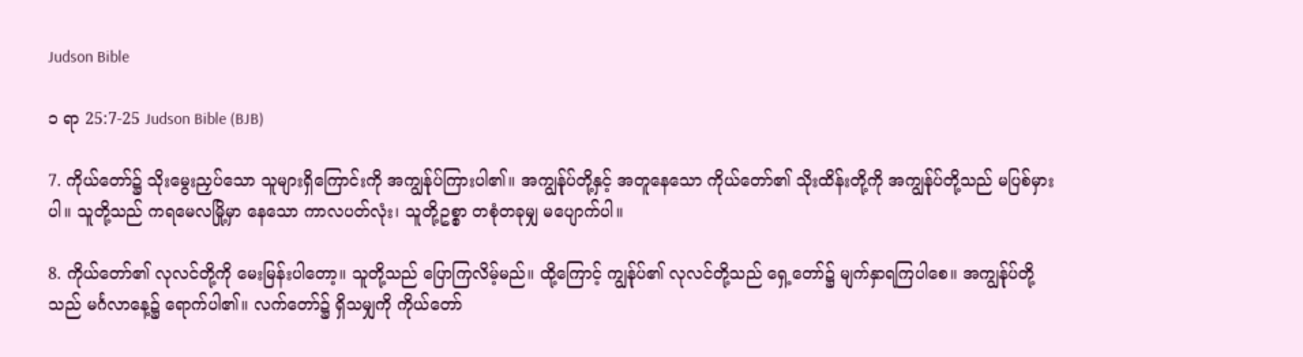Judson Bible

၁ ရာ 25:7-25 Judson Bible (BJB)

7. ကိုယ်တော်၌ သိုးမွေးညှပ်သော သူများရှိကြောင်းကို အကျွန်ုပ်ကြားပါ၏။ အကျွန်ုပ်တို့နှင့် အတူနေသော ကိုယ်တော်၏ သိုးထိန်းတို့ကို အကျွန်ုပ်တို့သည် မပြစ်မှားပါ။ သူတို့သည် ကရမေလမြို့မှာ နေသော ကာလပတ်လုံး၊ သူတို့ဥစ္စာ တစုံတခုမျှ မပျောက်ပါ။

8. ကိုယ်တော်၏ လုလင်တို့ကို မေးမြန်းပါတော့။ သူတို့သည် ပြောကြလိမ့်မည်။ ထို့ကြောင့် ကျွန်ုပ်၏ လုလင်တို့သည် ရှေ့တော်၌ မျက်နှာရကြပါစေ။ အကျွန်ုပ်တို့သည် မင်္ဂလာနေ့၌ ရောက်ပါ၏။ လက်တော်၌ ရှိသမျှကို ကိုယ်တော်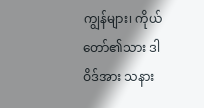ကျွန်များ၊ ကိုယ်တော်၏သား ဒါဝိဒ်အား သနား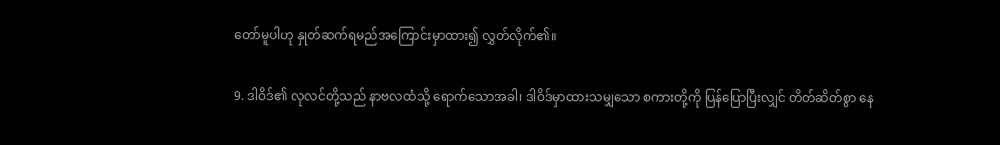တော်မူပါဟု နှုတ်ဆက်ရမည်အကြောင်းမှာထား၍ လွှတ်လိုက်၏။

9. ဒါဝိဒ်၏ လုလင်တို့သည် နာဗလထံသို့ ရောက်သောအခါ၊ ဒါဝိဒ်မှာထားသမျှသော စကားတို့ကို ပြန်ပြောပြီးလျှင် တိတ်ဆိတ်စွာ နေ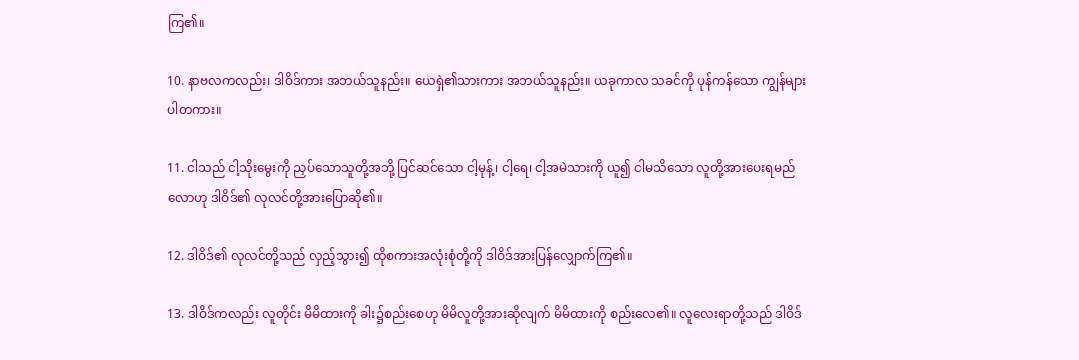ကြ၏။

10. နာဗလကလည်း၊ ဒါဝိဒ်ကား အဘယ်သူနည်း။ ယေရှဲ၏သားကား အဘယ်သူနည်း။ ယခုကာလ သခင်ကို ပုန်ကန်သော ကျွန်များပါတကား။

11. ငါသည် ငါ့သိုးမွေးကို ညှပ်သောသူတို့အဘို့ ပြင်ဆင်သော ငါ့မုန့်၊ ငါ့ရေ၊ ငါ့အမဲသားကို ယူ၍ ငါမသိသော လူတို့အားပေးရမည်လောဟု ဒါဝိဒ်၏ လုလင်တို့အားပြောဆို၏။

12. ဒါဝိဒ်၏ လုလင်တို့သည် လှည့်သွား၍ ထိုစကားအလုံးစုံတို့ကို ဒါဝိဒ်အားပြန်လျှောက်ကြ၏။

13. ဒါဝိဒ်ကလည်း လူတိုင်း မိမိထားကို ခါး၌စည်းစေဟု မိမိလူတို့အားဆိုလျက် မိမိထားကို စည်းလေ၏။ လူလေးရာတို့သည် ဒါဝိဒ်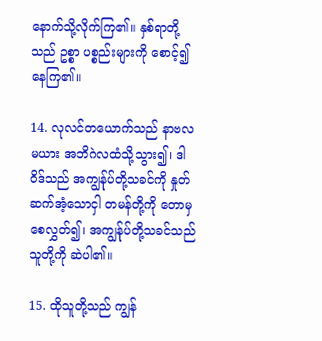နောက်သို့လိုက်ကြ၏။ နှစ်ရာတို့သည် ဥစ္စာ ပစ္စည်းများကို စောင့်၍ နေကြ၏။

14. လုလင်တယောက်သည် နာဗလမယား အဘိဂဲလထံသို့သွား၍၊ ဒါဝိဒ်သည် အကျွန်ုပ်တို့သခင်ကို နှုတ်ဆက်အံ့သောငှါ တမန်တို့ကို တောမှစေလွှတ်၍၊ အကျွန်ုပ်တို့သခင်သည် သူတို့ကို ဆဲပါ၏။

15. ထိုသူတို့သည် ကျွန်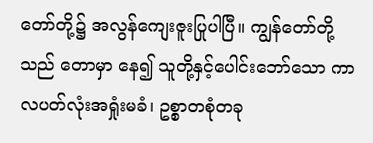တော်တို့၌ အလွန်ကျေးဇူးပြုပါပြီ။ ကျွန်တော်တို့သည် တောမှာ နေ၍ သူတို့နှင့်ပေါင်းဘော်သော ကာလပတ်လုံးအရှုံးမခံ၊ ဥစ္စာတစုံတခု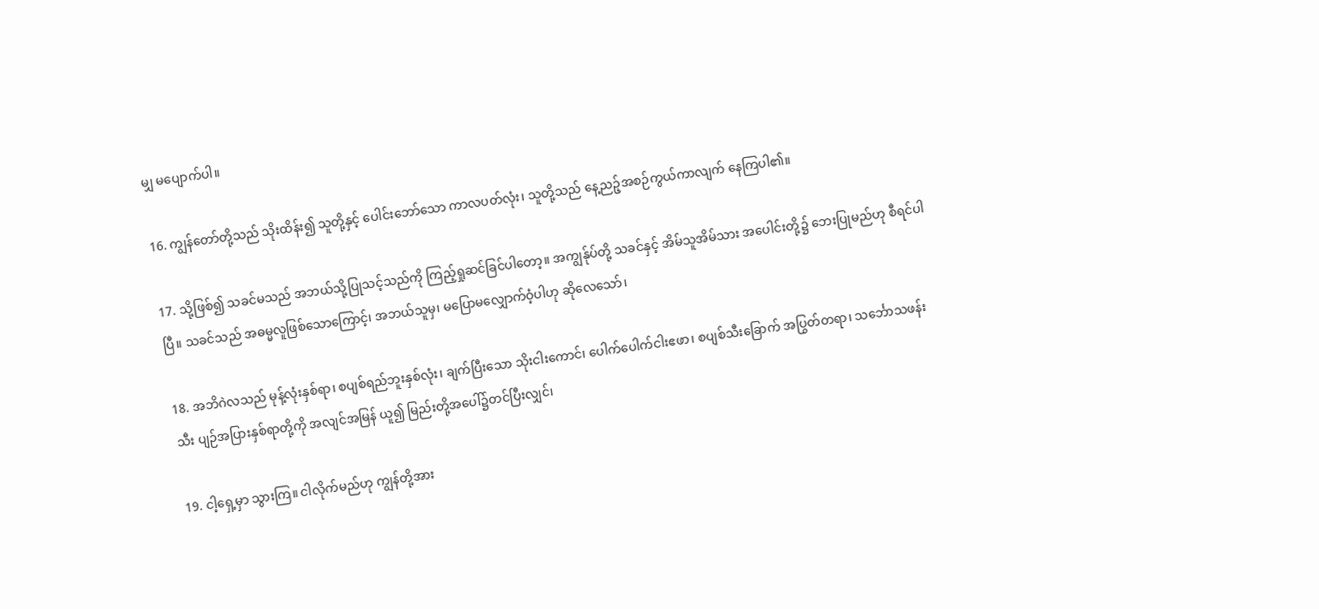မျှ မပျောက်ပါ။

16. ကျွန်တော်တို့သည် သိုးထိန်း၍ သူတို့နှင့် ပေါင်းဘော်သော ကာလပတ်လုံး၊ သူတို့သည် နေ့ညဉ့်အစဉ်ကွယ်ကာလျက် နေကြပါ၏။

17. သို့ဖြစ်၍ သခင်မသည် အဘယ်သို့ပြုသင့်သည်ကို ကြည့်ရှုဆင်ခြင်ပါတော့။ အကျွန်ုပ်တို့ သခင်နှင့် အိမ်သူအိမ်သား အပေါင်းတို့၌ ဘေးပြုမည်ဟု စီရင်ပါပြီ။ သခင်သည် အဓမ္မလူဖြစ်သောကြောင့်၊ အဘယ်သူမှ၊ မပြောမလျှောက်ဝံ့ပါဟု ဆိုလေသော်၊

18. အဘိဂဲလသည် မုန့်လုံးနှစ်ရာ၊ စပျစ်ရည်ဘူးနှစ်လုံး၊ ချက်ပြီးသော သိုးငါးကောင်၊ ပေါက်ပေါက်ငါးဧဖာ၊ စပျစ်သီးခြောက် အပြွတ်တရာ၊ သင်္ဘောသဖန်းသီး ပျဉ်အပြားနှစ်ရာတို့ကို အလျင်အမြန် ယူ၍ မြည်းတို့အပေါ်၌တင်ပြီးလျှင်၊

19. ငါ့ရှေ့မှာ သွားကြ။ ငါလိုက်မည်ဟု ကျွန်တို့အား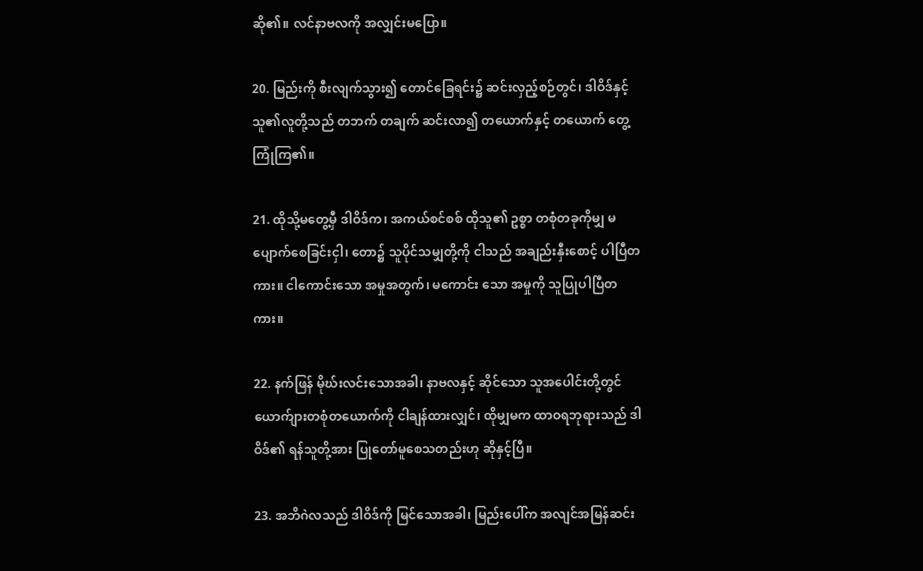ဆို၏။ လင်နာဗလကို အလျှင်းမပြော။

20. မြည်းကို စီးလျက်သွား၍ တောင်ခြေရင်း၌ ဆင်းလှည့်စဉ်တွင်၊ ဒါဝိဒ်နှင့် သူ၏လူတို့သည် တဘက် တချက် ဆင်းလာ၍ တယောက်နှင့် တယောက် တွေ့ကြုံကြ၏။

21. ထိုသို့မတွေ့မှီ ဒါဝိဒ်က၊ အကယ်စင်စစ် ထိုသူ၏ ဥစ္စာ တစုံတခုကိုမျှ မပျောက်စေခြင်းငှါ၊ တော၌ သူပိုင်သမျှတို့ကို ငါသည် အချည်းနှီးစောင့် ပါပြီတကား။ ငါကောင်းသော အမှုအတွက်၊ မကောင်း သော အမှုကို သူပြုပါပြီတကား။

22. နက်ဖြန် မိုဃ်းလင်းသောအခါ၊ နာဗလနှင့် ဆိုင်သော သူအပေါင်းတို့တွင် ယောက်ျားတစုံတယောက်ကို ငါချန်ထားလျှင်၊ ထိုမျှမက ထာဝရဘုရားသည် ဒါဝိဒ်၏ ရန်သူတို့အား ပြုတော်မူစေသတည်းဟု ဆိုနှင့်ပြီ။

23. အဘိဂဲလသည် ဒါဝိဒ်ကို မြင်သောအခါ၊ မြည်းပေါ်က အလျင်အမြန်ဆင်း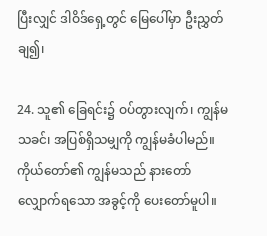ပြီးလျှင် ဒါဝိဒ်ရှေ့တွင် မြေပေါ်မှာ ဦးညွှတ်ချ၍၊

24. သူ၏ ခြေရင်း၌ ဝပ်တွားလျက်၊ ကျွန်မသခင်၊ အပြစ်ရှိသမျှကို ကျွန်မခံပါမည်။ ကိုယ်တော်၏ ကျွန်မသည် နားတော်လျှောက်ရသော အခွင့်ကို ပေးတော်မူပါ။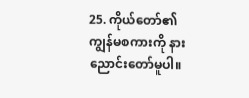25. ကိုယ်တော်၏ ကျွန်မစကားကို နားညောင်းတော်မူပါ။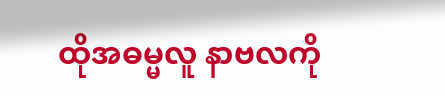ထိုအဓမ္မလူ နာဗလကို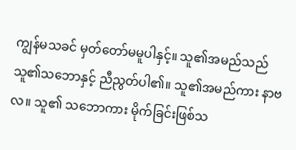ကျွန်မသခင် မှတ်တော်မမူပါနှင့်။ သူ၏အမည်သည် သူ၏သဘောနှင့် ညီညွတ်ပါ၏။ သူ၏အမည်ကား နာဗလ။ သူ၏ သဘောကား မိုက်ခြင်းဖြစ်သ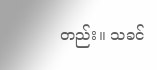တည်း။ သခင်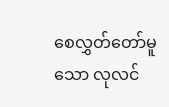စေလွှတ်တော်မူသော လုလင်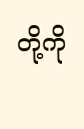တို့ကို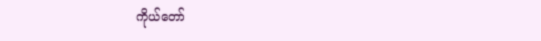ကိုယ်တော်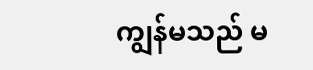ကျွန်မသည် မ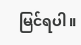မြင်ရပါ။